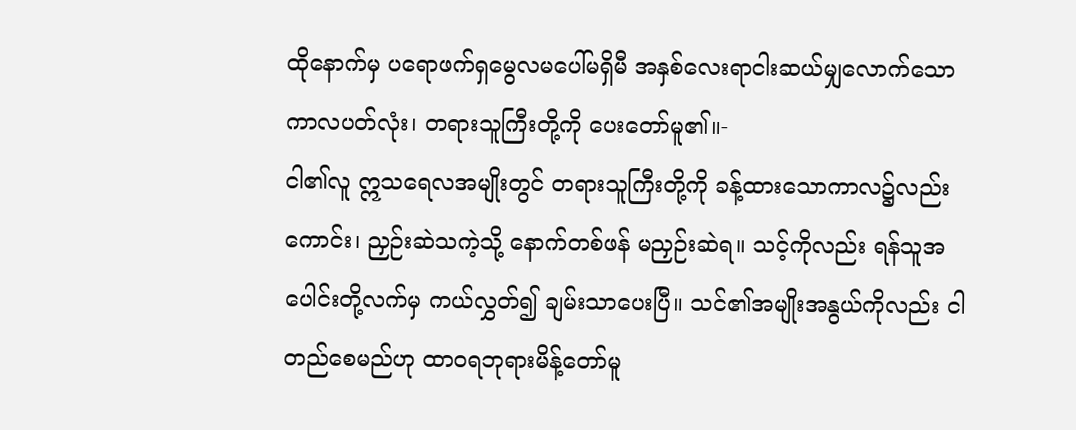ထိုနောက်မှ ပရောဖက်ရှမွေလမပေါ်မရှိမီ အနှစ်လေးရာငါးဆယ်မျှလောက်သော ကာလပတ်လုံး၊ တရားသူကြီးတို့ကို ပေးတော်မူ၏။-
ငါ၏လူ ဣသရေလအမျိုးတွင် တရားသူကြီးတို့ကို ခန့်ထားသောကာလ၌လည်းကောင်း၊ ညှဉ်းဆဲသကဲ့သို့ နောက်တစ်ဖန် မညှဉ်းဆဲရ။ သင့်ကိုလည်း ရန်သူအပေါင်းတို့လက်မှ ကယ်လွှတ်၍ ချမ်းသာပေးပြီ။ သင်၏အမျိုးအနွယ်ကိုလည်း ငါတည်စေမည်ဟု ထာဝရဘုရားမိန့်တော်မူ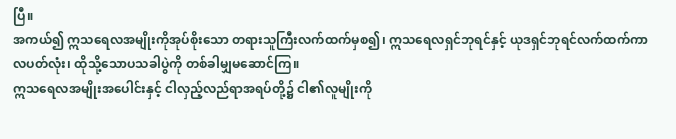ပြီ။
အကယ်၍ ဣသရေလအမျိုးကိုအုပ်စိုးသော တရားသူကြီးလက်ထက်မှစ၍၊ ဣသရေလရှင်ဘုရင်နှင့် ယုဒရှင်ဘုရင်လက်ထက်ကာလပတ်လုံး၊ ထိုသို့သောပသခါပွဲကို တစ်ခါမျှမဆောင်ကြ။
ဣသရေလအမျိုးအပေါင်းနှင့် ငါလှည့်လည်ရာအရပ်တို့၌ ငါ၏လူမျိုးကို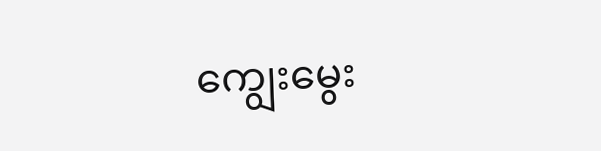ကျွေးမွေး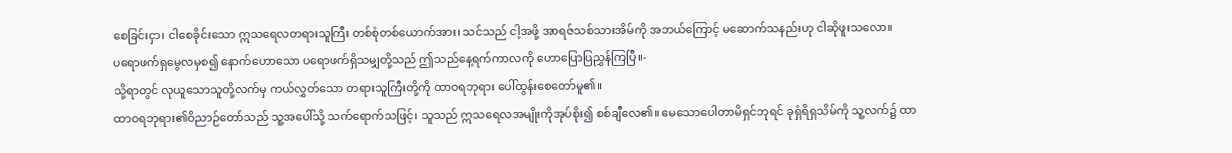စေခြင်းငှာ၊ ငါစေခိုင်းသော ဣသရေလတရားသူကြီး တစ်စုံတစ်ယောက်အား၊ သင်သည် ငါ့အဖို့ အာရဇ်သစ်သားအိမ်ကို အဘယ်ကြောင့် မဆောက်သနည်းဟု ငါဆိုဖူးသလော။
ပရောဖက်ရှမွေလမှစ၍ နောက်ဟောသော ပရောဖက်ရှိသမျှတို့သည် ဤသည်နေ့ရက်ကာလကို ဟောပြောပြညွှန်ကြပြီ။-
သို့ရာတွင် လုယူသောသူတို့လက်မှ ကယ်လွှတ်သော တရားသူကြီးတို့ကို ထာဝရဘုရား ပေါ်ထွန်းစေတော်မူ၏။
ထာဝရဘုရား၏ဝိညာဉ်တော်သည် သူ့အပေါ်သို့ သက်ရောက်သဖြင့်၊ သူသည် ဣသရေလအမျိုးကိုအုပ်စိုး၍ စစ်ချီလေ၏။ မေသောပေါတာမိရှင်ဘုရင် ခုရှံရိရှသိမ်ကို သူ့လက်၌ ထာ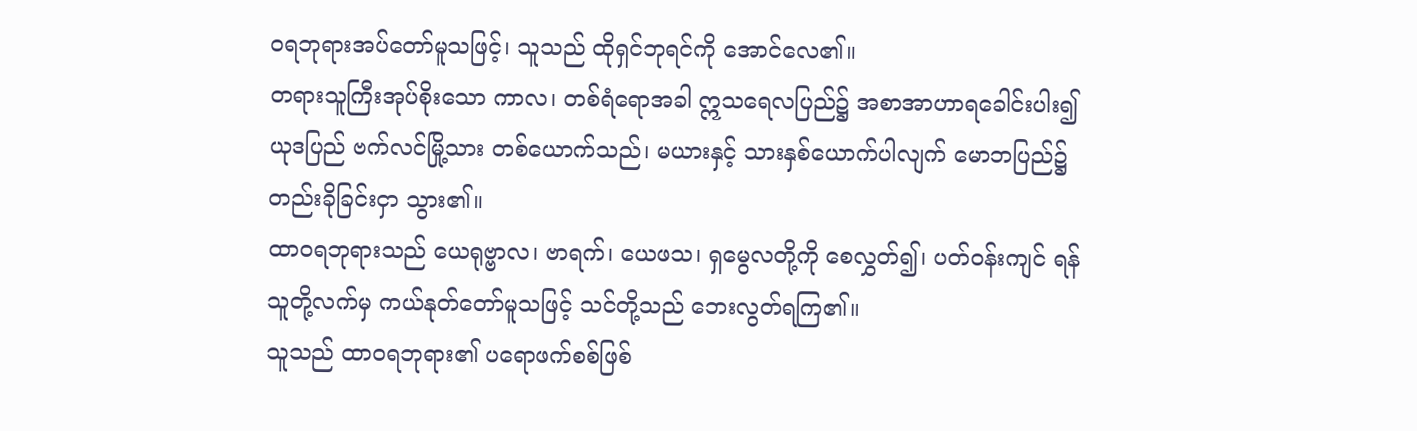ဝရဘုရားအပ်တော်မူသဖြင့်၊ သူသည် ထိုရှင်ဘုရင်ကို အောင်လေ၏။
တရားသူကြီးအုပ်စိုးသော ကာလ၊ တစ်ရံရောအခါ ဣသရေလပြည်၌ အစာအာဟာရခေါင်းပါး၍ ယုဒပြည် ဗက်လင်မြို့သား တစ်ယောက်သည်၊ မယားနှင့် သားနှစ်ယောက်ပါလျက် မောဘပြည်၌ တည်းခိုခြင်းငှာ သွား၏။
ထာဝရဘုရားသည် ယေရုဗ္ဗာလ၊ ဗာရက်၊ ယေဖသ၊ ရှမွေလတို့ကို စေလွှတ်၍၊ ပတ်ဝန်းကျင် ရန်သူတို့လက်မှ ကယ်နုတ်တော်မူသဖြင့် သင်တို့သည် ဘေးလွတ်ရကြ၏။
သူသည် ထာဝရဘုရား၏ ပရောဖက်စစ်ဖြစ်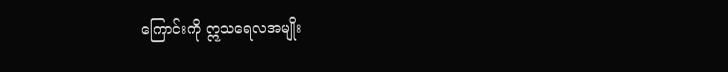ကြောင်းကို ဣသရေလအမျိုး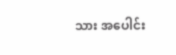သား အပေါင်း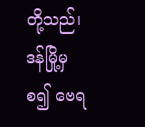တို့သည်၊ ဒန်မြို့မှစ၍ ဗေရ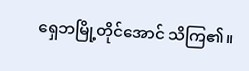ရှေဘမြို့တိုင်အောင် သိကြ၏။